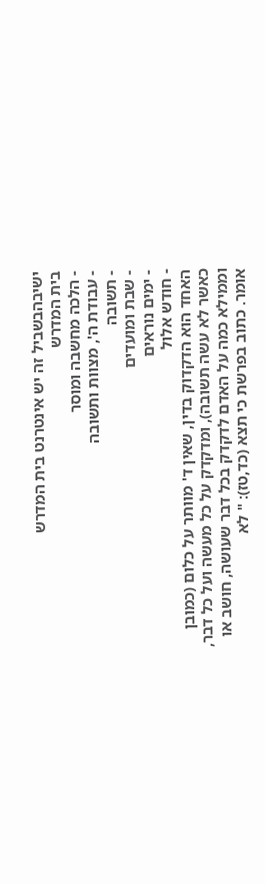ישיבהבשביל זה יש אינטרנט בית המדרש
בית המדרש
- הלכה מחשבה ומוסר
- עבודת ה', מצוות ותשובה
- תשובה
- שבת ומועדים
- ימים נוראים
- חודש אלול
האחד הוא הדקדוק בדין, שאין ד' מוותר על כלום (כמובן כאשר לא עשה תשובה), ומדקדק על כל מעשה ועל כל דבר, וממילא כמה על האדם לדקדק בכל דבר שעושה, חושב או אומר. כתוב בפרשת כי תצא (כד,טז): " לא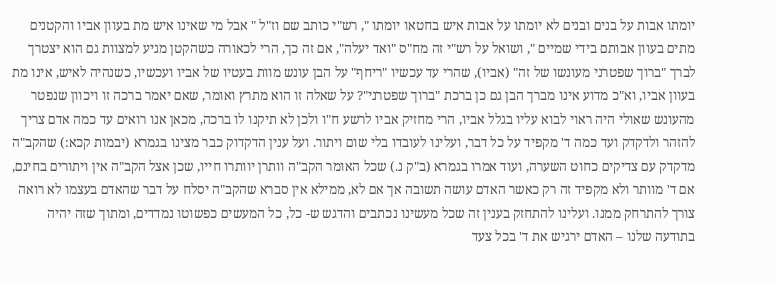יומתו אבות על בנים ובנים לא יומתו על אבות איש בחטאו יומתו ", רש"י כותב שם וז"ל " אבל מי שאינו איש מת בעוון אביו והקטנים מתים בעוון אבותם בידי שמיים ", ושואל על רש"י זה מח"ס "ואד יעלה", אם זה כך, הרי לכאורה כשהקטן מגיע למצוות גם הוא יצטרך לברך "ברוך שפטרני מעונשו של זה" (אביו), שהרי עד עכשיו "ריחף" על הבן עונש מוות בעטיו של אביו ועכשיו, כשנהיה לאיש, אינו מת בעוון אביו, וא"כ מדוע אינו מברך הבן גם כן ברכת "ברוך שפטרני"? על שאלה זו הוא מתרץ ואומר, שאם יאמר ברכה זו ויכוון שנפטר מהעונש שאולי היה ראוי לבוא עליו בגלל אביו, הרי מחזיק אביו לרשע ח"ו ולכן לא תיקנו לו ברכה, מכאן אנו רואים עד כמה אדם צריך להזהר ולדקדק ועד כמה ד' מקפיד על כל דבר, ועלינו לעובדו בלי שום ויתור. ועל ענין הדקדוק כבר מצינו בגמרא (יבמות קכא:) שהקב"ה מדקדק עם צדיקים כחוט השערה, ועוד אמרו בגמרא (ב"ק נ.) שכל האומר הקב"ה וותרן יוותרו חייו, שכן אצל הקב"ה אין ויתורים בחינם, אם ד' מוותר ולא מקפיד זה רק כאשר האדם עושה תשובה אך אם לא, ממילא אין סברא שהקב"ה יסלח על דבר שהאדם בעצמו לא רואה צורך להתרחק ממנו. ועלינו להתחזק בענין זה שכל מעשינו נכתבים והדגש ש- כל, כל המעשים כפשוטו נמדדים, ומתוך שזה יהיה בתודעה שלנו – האדם ירגיש את ד' בכל צעד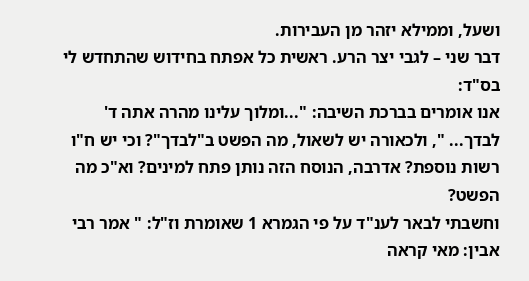ושעל, וממילא יזהר מן העבירות.
דבר שני – לגבי יצר הרע. ראשית כל אפתח בחידוש שהתחדש לי בס"ד:
אנו אומרים בברכת השיבה: "...ומלוך עלינו מהרה אתה ד' לבדך... ", ולכאורה יש לשאול, מה הפשט ב"לבדך"? וכי יש ח"ו רשות נוספת? אדרבה, הנוסח הזה נותן פתח למינים? וא"כ מה הפשט?
וחשבתי לבאר לענ"ד על פי הגמרא 1 שאומרת וז"ל: " אמר רבי אבין: מאי קראה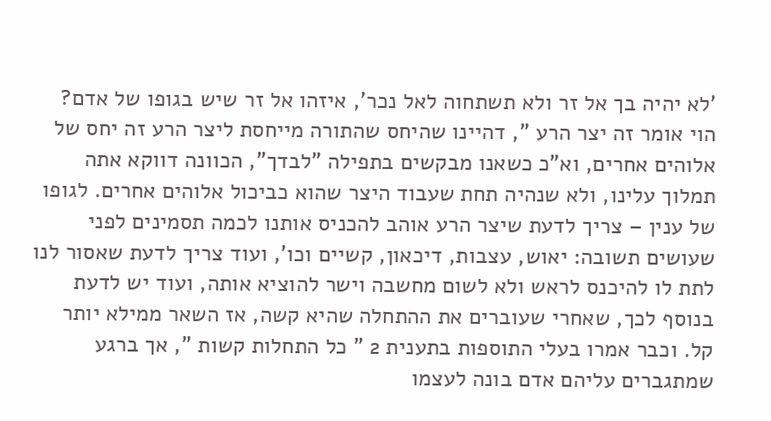'לא יהיה בך אל זר ולא תשתחוה לאל נכר', איזהו אל זר שיש בגופו של אדם? הוי אומר זה יצר הרע ", דהיינו שהיחס שהתורה מייחסת ליצר הרע זה יחס של אלוהים אחרים, וא"כ כשאנו מבקשים בתפילה "לבדך", הכוונה דווקא אתה תמלוך עלינו, ולא שנהיה תחת שעבוד היצר שהוא כביכול אלוהים אחרים. לגופו של ענין – צריך לדעת שיצר הרע אוהב להכניס אותנו לכמה תסמינים לפני שעושים תשובה: יאוש, עצבות, דיכאון, קשיים וכו', ועוד צריך לדעת שאסור לנו לתת לו להיכנס לראש ולא לשום מחשבה וישר להוציא אותה, ועוד יש לדעת בנוסף לכך, שאחרי שעוברים את ההתחלה שהיא קשה, אז השאר ממילא יותר קל. וכבר אמרו בעלי התוספות בתענית 2 " כל התחלות קשות ", אך ברגע שמתגברים עליהם אדם בונה לעצמו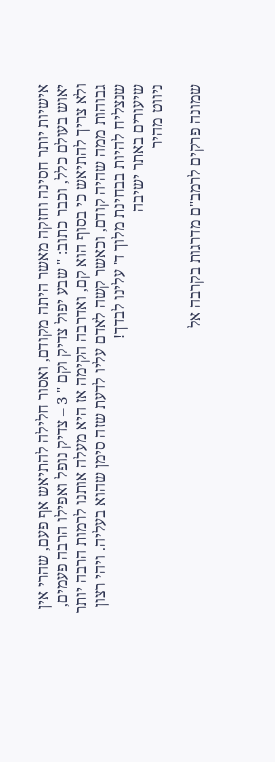אישיות יותר חסינה וחזקה מאשר היתה מקודם, ואסור חלילה להתיאש אף פעם, שהרי אין יאוש בעולם כלל, וכבר כתוב: " שבע יפול צדיק וקם " 3 – צדיק נופל ואפילו הרבה פעמים, ולא צריך להתיאש כי בסוף הוא קם, ואדרבה הקימה אז היא מעלה אותנו לרמות הרבה יותר גבוהות ממה שהיה קודם, וכאשר קשה לאדם עליו לדעת שזה סימן שהוא בעליה. ויהי רצון שנצליח להיות בבחינת מלוך ד' עלינו לבדך!
שיעורים באתר ישיבה
ניווט מהיר

שמונה פרקים לרמב"ם מדרגות בקרבה אל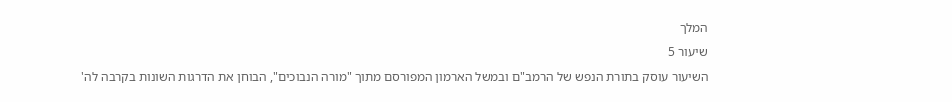המלך
שיעור 5
השיעור עוסק בתורת הנפש של הרמב"ם ובמשל הארמון המפורסם מתוך "מורה הנבוכים", הבוחן את הדרגות השונות בקרבה לה'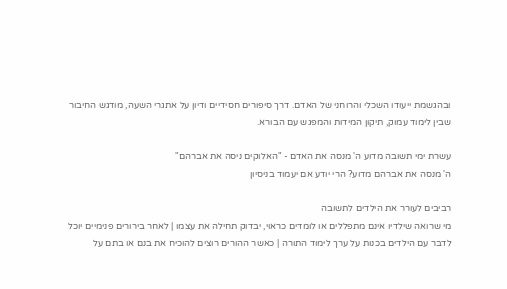ובהגשמת ייעודו השכלי והרוחני של האדם. דרך סיפורים חסידיים ודיון על אתגרי השעה, מודגש החיבור שבין לימוד עמוק, תיקון המידות והמפגש עם הבורא.

עשרת ימי תשובה מדוע ה' מנסה את האדם - "האלוקים ניסה את אברהם"
ה' מנסה את אברהם מדוע? הרי יודע אם יעמוד בניסיון

רביבים לעורר את הילדים לתשובה
מי שרואה שילדיו אינם מתפללים או לומדים כראוי, יבדוק תחילה את עצמו | לאחר בירורים פנימיים יוכל לדבר עם הילדים בכנות על ערך לימוד התורה | כאשר ההורים רוצים להוכיח את בנם או בתם על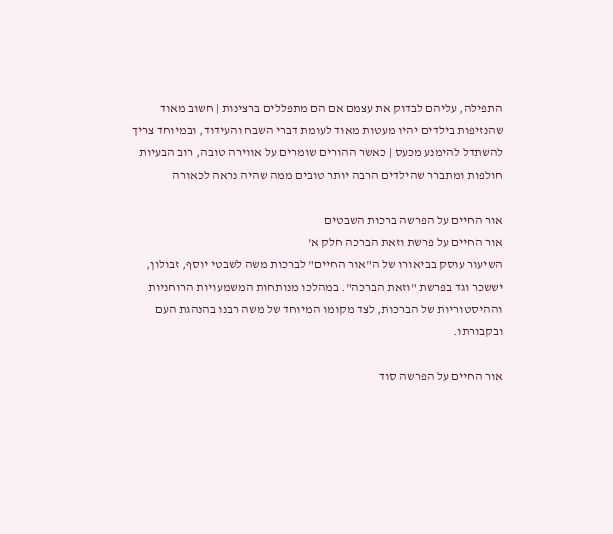התפילה, עליהם לבדוק את עצמם אם הם מתפללים ברצינות | חשוב מאוד שהנזיפות בילדים יהיו מעטות מאוד לעומת דברי השבח והעידוד, ובמיוחד צריך להשתדל להימנע מכעס | כאשר ההורים שומרים על אווירה טובה, רוב הבעיות חולפות ומתברר שהילדים הרבה יותר טובים ממה שהיה נראה לכאורה

אור החיים על הפרשה ברכות השבטים
אור החיים על פרשת וזאת הברכה חלק א'
השיעור עוסק בביאורו של ה"אור החיים" לברכות משה לשבטי יוסף, זבולון, יששכר וגד בפרשת "וזאת הברכה". במהלכו מנותחות המשמעויות הרוחניות וההיסטוריות של הברכות, לצד מקומו המיוחד של משה רבנו בהנהגת העם ובקבורתו.

אור החיים על הפרשה סוד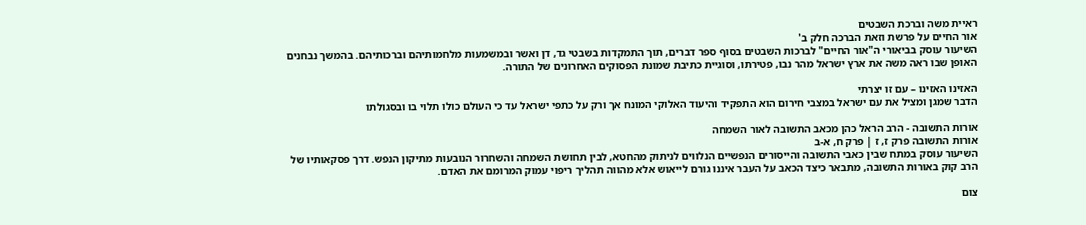ראיית משה וברכת השבטים
אור החיים על פרשת וזאת הברכה חלק ב'
השיעור עוסק בביאורי ה"אור החיים" לברכות השבטים בסוף ספר דברים, תוך התמקדות בשבטי גד, דן ואשר ובמשמעות מלחמותיהם וברכותיהם. בהמשך נבחנים האופן שבו ראה משה את ארץ ישראל מהר נבו, פטירתו, וסוגיית כתיבת שמונת הפסוקים האחרונים של התורה.

האזינו האזינו – עם זו יצרתי
הדבר שמגן ומציל את עם ישראל במצבי חירום הוא התפקיד והיעוד האלוקי המונח אך ורק על כתפי ישראל עד כי העולם כולו תלוי בו ובסגולתו

אורות התשובה - הרב הראל כהן מכאב התשובה לאור השמחה
אורות התשובה פרק ז, ז | פרק ח, א-ב
השיעור עוסק במתח שבין כאבי התשובה והייסורים הנפשיים הנלווים לניתוק מהחטא, לבין תחושת השמחה והשחרור הנובעות מתיקון הנפש. דרך פסקאותיו של הרב קוק באורות התשובה, מתבאר כיצד הכאב על העבר איננו גורם לייאוש אלא מהווה תהליך ריפוי עמוק המרומם את האדם.

צום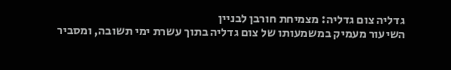גדליה צום גדליה: מצמיחת חורבן לבניין
השיעור מעמיק במשמעותו של צום גדליה בתוך עשרת ימי תשובה, ומסביר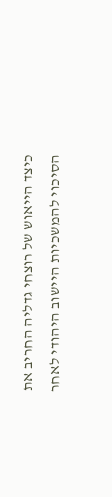כיצד הייאוש של רוצחי גדליה החריב את הסיכוי להמשכיות היישוב היהודי לאחר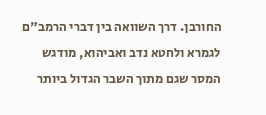החורבן. דרך השוואה בין דברי הרמב"ם לגמרא ולחטא נדב ואביהוא, מודגש המסר שגם מתוך השבר הגדול ביותר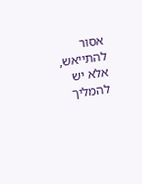אסור להתייאש, אלא יש להמליך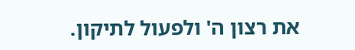את רצון ה' ולפעול לתיקון.